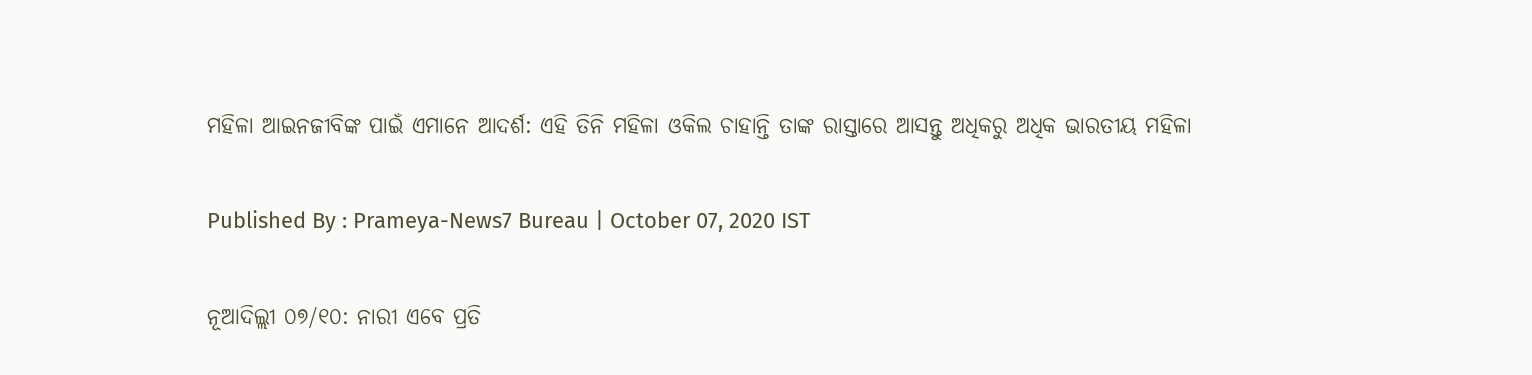ମହିଳା ଆଇନଜୀବିଙ୍କ ପାଇଁ ଏମାନେ ଆଦର୍ଶ: ଏହି ତିନି ମହିଳା ଓକିଲ ଚାହାନ୍ତି ତାଙ୍କ ରାସ୍ତାରେ ଆସନ୍ତୁ ଅଧିକରୁ ଅଧିକ ଭାରତୀୟ ମହିଳା

Published By : Prameya-News7 Bureau | October 07, 2020 IST

ନୂଆଦିଲ୍ଲୀ ୦୭/୧୦: ନାରୀ ଏବେ ପ୍ରତି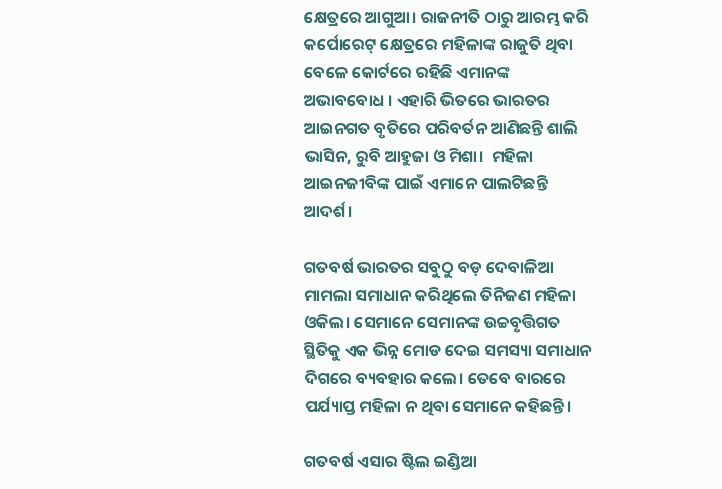କ୍ଷେତ୍ରରେ ଆଗୁଆ। ରାଜନୀତି ଠାରୁ ଆରମ୍ଭ କରି କର୍ପୋରେଟ୍ କ୍ଷେତ୍ରରେ ମହିଳାଙ୍କ ରାଜୁତି ଥିବା ବେଳେ କୋର୍ଟରେ ରହିଛି ଏମାନଙ୍କ ଅଭାବବୋଧ । ଏହାରି ଭିତରେ ଭାରତର ଆଇନଗତ ବୃତିରେ ପରିବର୍ତନ ଆଣିଛନ୍ତି ଶାଲି ଭାସିନ, ରୁବି ଆହୁଜା ଓ ମିଶା।  ମହିଳା ଆଇନଜୀବିଙ୍କ ପାଇଁ ଏମାନେ ପାଲଟିଛନ୍ତି ଆଦର୍ଶ।

ଗତବର୍ଷ ଭାରତର ସବୁଠୁ ବଡ଼ ଦେବାଳିଆ ମାମଲା ସମାଧାନ କରିଥିଲେ ତିନିଜଣ ମହିଳା ଓକିଲ। ସେମାନେ ସେମାନଙ୍କ ଉଚ୍ଚବୃତ୍ତିଗତ ସ୍ଥିତିକୁ ଏକ ଭିନ୍ନ ମୋଡ ଦେଇ ସମସ୍ୟା ସମାଧାନ ଦିଗରେ ବ୍ୟବହାର କଲେ। ତେବେ ବାରରେ ପର୍ଯ୍ୟାପ୍ତ ମହିଳା ନ ଥିବା ସେମାନେ କହିଛନ୍ତି।

ଗତବର୍ଷ ଏସାର ଷ୍ଟିଲ ଇଣ୍ଡିଆ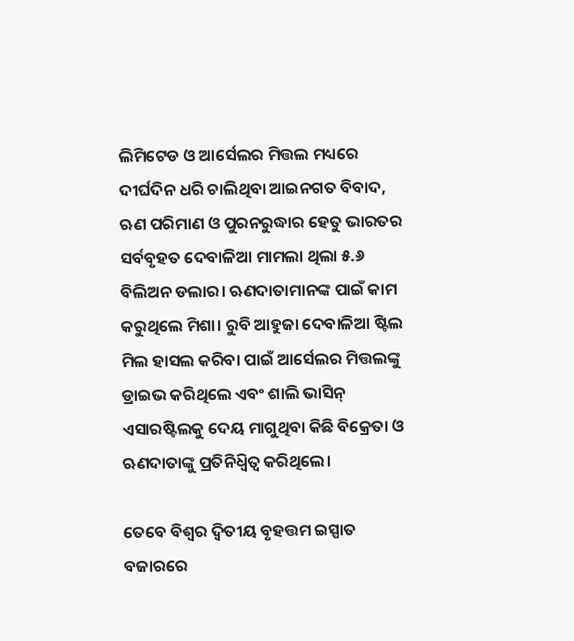ଲିମିଟେଡ ଓ ଆର୍ସେଲର ମିତ୍ତଲ ମଧ୍ୟରେ ଦୀର୍ଘଦିନ ଧରି ଚାଲିଥିବା ଆଇନଗତ ବିବାଦ, ଋଣ ପରିମାଣ ଓ ପୁରନରୁଦ୍ଧାର ହେତୁ ଭାରତର ସର୍ବବୃହତ ଦେବାଳିଆ ମାମଲା ଥିଲା ୫.୬ ବିଲିଅନ ଡଲାର। ଋଣଦାତାମାନଙ୍କ ପାଇଁ କାମ କରୁଥିଲେ ମିଶା। ରୁବି ଆହୁଜା ଦେବାଳିଆ ଷ୍ଟିଲ ମିଲ ହାସଲ କରିବା ପାଇଁ ଆର୍ସେଲର ମିତ୍ତଲଙ୍କୁ ଡ୍ରାଇଭ କରିଥିଲେ ଏବଂ ଶାଲି ଭାସିନ୍ ଏସାରଷ୍ଟିଲକୁ ଦେୟ ମାଗୁଥିବା କିଛି ବିକ୍ରେତା ଓ ଋଣଦାତାଙ୍କୁ ପ୍ରତିନିଧ୍ବିତ୍ବ କରିଥିଲେ।

ତେବେ ବିଶ୍ବର ଦ୍ବିତୀୟ ବୃହତ୍ତମ ଇସ୍ପାତ ବଜାରରେ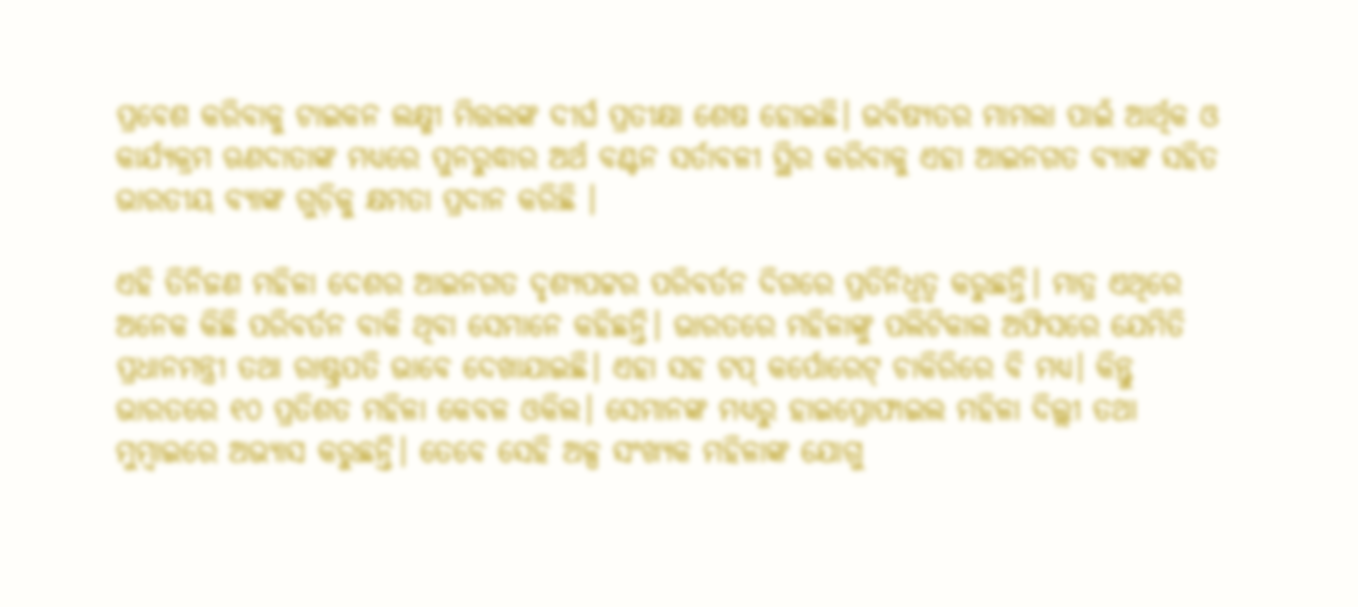ପ୍ରବେଶ କରିବାକୁ ଟାଇକନ ଲକ୍ଷ୍ମୀ ମିତ୍ତଲଙ୍କ ଦୀର୍ଘ ପ୍ରତୀକ୍ଷା ଶେଷ ହୋଇଛି। ଭବିଷ୍ୟତର ମାମଲା ପାଇଁ ଆର୍ଥିକ ଓ କାର୍ଯ୍ୟକ୍ରମ ଋଣଦାତାଙ୍କ ମଧ୍ୟରେ ପୁନରୁଦ୍ଧାର ଅର୍ଥ ବଣ୍ଟନ ସର୍ତାବଳୀ ସ୍ଥିର କରିବାକୁ ଏହା ଆଇନଗତ ବ୍ୟାଙ୍କ ସହିତ ଭାରତୀୟ ବ୍ୟାଙ୍କ ଗୁଡ଼ିକୁ କ୍ଷମତା ପ୍ରଦାନ କରିଛି ।

ଏହି ତିନିଜଣ ମହିଳା ଦେଶର ଆଇନଗତ ଦୃଶ୍ୟପଟ୍ଟର ପରିବର୍ତନ ଦିଗରେ ପ୍ରତିନିଧ୍ବତ୍ବ କରୁଛନ୍ତି। ମାତ୍ର ଏଥିରେ ଅନେକ କିଛି ପରିବର୍ତନ ବାକି ଥିବା ସେମାନେ କହିଛନ୍ତି। ଭାରତରେ ମହିଳାଙ୍କୁ ପଲିଟିକାଲ ଅଫିସରେ ଯେମିତି ପ୍ରଧାନମନ୍ତ୍ରୀ ତଥା ‌ରାଷ୍ଟ୍ରପତି ଭାବେ ଦେଖାଯାଇଛି। ଏହା ସହ ଟପ୍ କର୍ପୋରେଟ୍ ଚାକିରିରେ ବି ମଧ୍ୟ। କିନ୍ତୁ ଭାରତରେ ୧୦ ପ୍ରତିଶତ ମହିଳା କେବଳ ଓକିଲ। ସେମାନଙ୍କ ମଧ୍ୟରୁ ହାଇପ୍ରୋଫାଇଲ ମହିଳା ଦିଲ୍ଲୀ ତଥା ମୁମ୍ବାଇରେ ଅଭ୍ୟାସ କରୁଛନ୍ତି। ତେବେ ସେହି ଅଳ୍ପ ସଂଖ୍ୟକ ମହିଳାଙ୍କ ଯୋଗୁ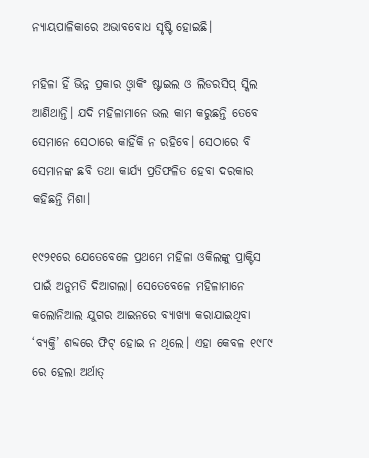ନ୍ୟାୟପାଳିକାରେ ଅଭାବବୋଧ ସୃଷ୍ଟି ହୋଇଛି।

ମହିଳା ହିଁ ଭିନ୍ନ ପ୍ରକାର ଓ୍ବାକିଂ ଷ୍ଟାଇଲ ଓ ଲିଡରସିପ୍ ସ୍କିଲ ଆଣିଥାନ୍ତି। ଯଦି ମହିଳାମାନେ ଭଲ କାମ କରୁଛନ୍ତି ତେବେ ସେମାନେ ସେଠାରେ କାହିଁକି ନ ରହିବେ। ସେଠାରେ ବି ସେମାନଙ୍କ ଛବି ତଥା କାର୍ଯ୍ୟ ପ୍ରତିଫଳିତ ହେବା ଦରକାର କହିଛନ୍ତି ମିଶା।

୧୯୨୧ରେ ଯେତେବେଳେ ପ୍ରଥମେ ମହିଳା ଓକିଲଙ୍କୁ ପ୍ରାକ୍ଟିସ ପାଇଁ ଅନୁମତି ଦିଆଗଲା। ସେତେବେଳେ ମହିଳାମାନେ କଲୋନିଆଲ ଯୁଗର ଆଇନରେ ବ୍ୟାଖ୍ୟା କରାଯାଇଥିବା ‘ବ୍ୟକ୍ତି’ ଶବ୍ଦରେ ଫିଟ୍ ହୋଇ ନ ଥିଲେ। ଏହା କେବଳ ୧୯୮୯ ରେ ହେଲା ଅର୍ଥାତ୍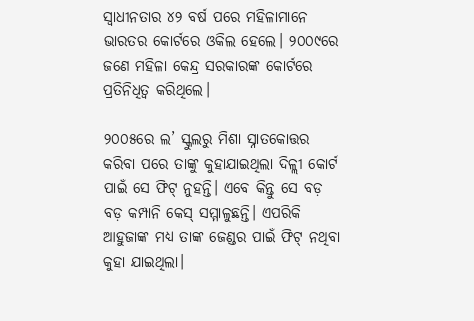ସ୍ବାଧୀନତାର ୪୨ ବର୍ଷ ପରେ ମହିଳାମାନେ ଭାରତର କୋର୍ଟରେ ଓକିଲ ହେଲେ। ୨୦୦୯ରେ ଜଣେ ମହିଳା କେନ୍ଦ୍ର ସରକାରଙ୍କ କୋର୍ଟରେ ପ୍ରତିନିଧିତ୍ବ କରିଥିଲେ।

୨୦୦୫ରେ ଲ’ ସ୍କୁଲରୁ ମିଶା ସ୍ନାତକୋତ୍ତର କରିବା ପରେ ତାଙ୍କୁ କୁହାଯାଇଥିଲା ଦିଳ୍ଲୀ କୋର୍ଟ ପାଇଁ ସେ ଫିଟ୍ ନୁହନ୍ତି। ଏବେ କିନ୍ତୁ ସେ ବଡ଼ ବଡ଼ କମ୍ପାନି କେସ୍ ସମ୍ମାଳୁଛନ୍ତି। ଏପରିକି ଆହୁଜାଙ୍କ ମଧ୍ୟ ତାଙ୍କ ଜେଣ୍ଡର ପାଇଁ ଫିଟ୍ ନଥିବା କୁହା ଯାଇଥିଲା।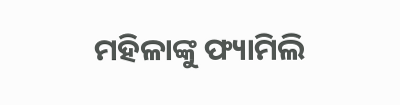ମହିଳାଙ୍କୁ ଫ୍ୟାମିଲି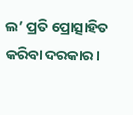ଲ’ ପ୍ରତି ପ୍ରୋତ୍ସାହିତ କରିବା ଦରକାର।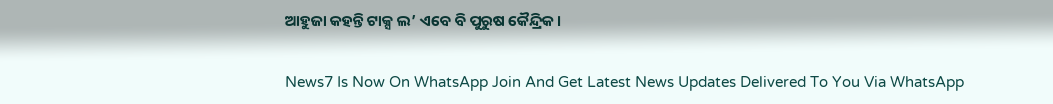ଆହୁଜା କହନ୍ତି ଟାକ୍ସ ଲ’ ଏବେ ବି ପୁରୁଷ କୈନ୍ଦ୍ରିକ।

News7 Is Now On WhatsApp Join And Get Latest News Updates Delivered To You Via WhatsApp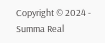Copyright © 2024 - Summa Real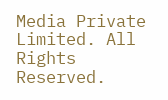Media Private Limited. All Rights Reserved.